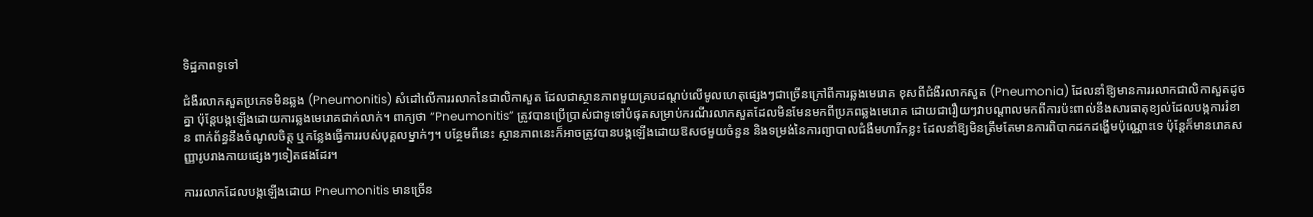ទិដ្ឋភាពទូទៅ

ជំងឺរលាកសួតប្រភេទមិនឆ្លង (Pneumonitis) សំដៅលើការរលាកនៃជាលិកាសួត ដែលជាស្ថានភាពមួយគ្របដណ្តប់លើមូលហេតុផ្សេងៗជាច្រើនក្រៅពីការឆ្លងមេរោគ ខុសពីជំងឺរលាកសួត (Pneumonia) ដែលនាំឱ្យមានការរលាកជាលិកាសួតដូចគ្នា ប៉ុន្តែបង្កឡើងដោយការឆ្លងមេរោគជាក់លាក់។ ពាក្យថា “Pneumonitis” ត្រូវបានប្រើប្រាស់ជាទូទៅបំផុតសម្រាប់ករណីរលាកសួតដែលមិនមែនមកពីប្រភពឆ្លងមេរោគ ដោយជារឿយៗវាបណ្តាលមកពីការប៉ះពាល់នឹងសារធាតុខ្យល់ដែលបង្កការរំខាន ពាក់ព័ន្ធនឹងចំណូលចិត្ត ឬកន្លែងធ្វើការរបស់បុគ្គលម្នាក់ៗ។ បន្ថែមពីនេះ ស្ថានភាពនេះក៏អាចត្រូវបានបង្កឡើងដោយឱសថមួយចំនួន និងទម្រង់នៃការព្យាបាលជំងឺមហារីកខ្លះ ដែលនាំឱ្យមិនត្រឹមតែមានការពិបាកដកដង្ហើមប៉ុណ្ណោះទេ ប៉ុន្តែក៏មានរោគសញ្ញារូបរាងកាយផ្សេងៗទៀតផងដែរ។

ការរលាកដែលបង្កឡើងដោយ Pneumonitis មានច្រើន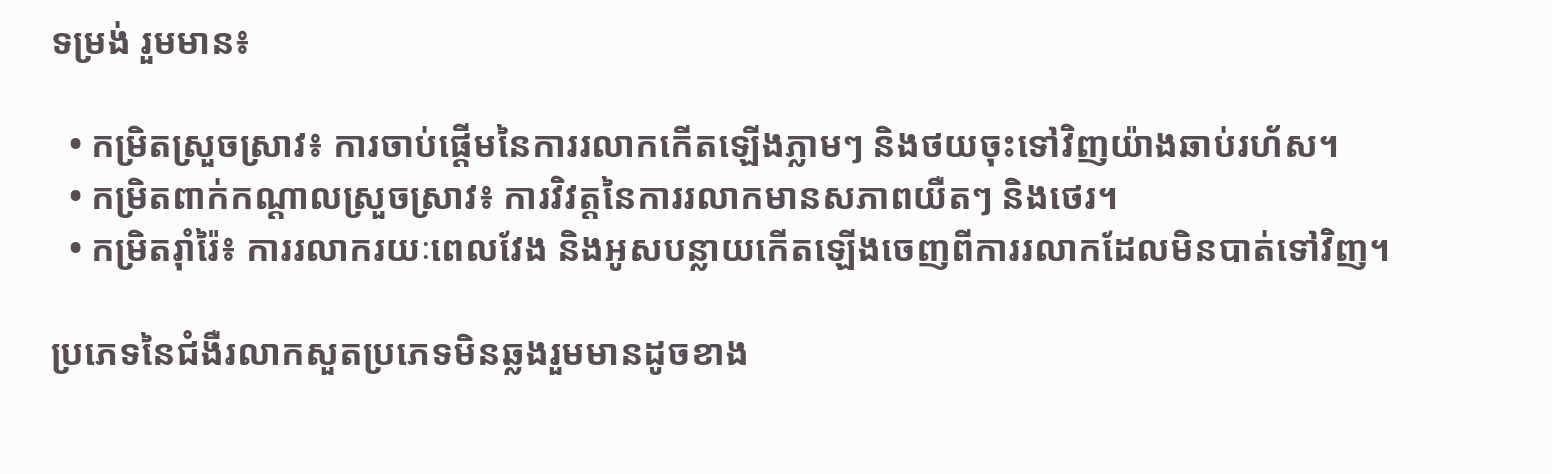ទម្រង់ រួមមាន៖

  • កម្រិតស្រួចស្រាវ៖ ការចាប់ផ្តើមនៃការរលាកកើតឡើងភ្លាមៗ និងថយចុះទៅវិញយ៉ាងឆាប់រហ័ស។
  • កម្រិតពាក់កណ្តាលស្រួចស្រាវ៖ ការវិវត្តនៃការរលាកមានសភាពយឺតៗ និងថេរ។
  • កម្រិតរ៉ាំរ៉ៃ៖ ការរលាករយៈពេលវែង និងអូសបន្លាយកើតឡើងចេញពីការរលាកដែលមិនបាត់ទៅវិញ។

ប្រភេទនៃជំងឺរលាកសួតប្រភេទមិនឆ្លងរួមមានដូចខាង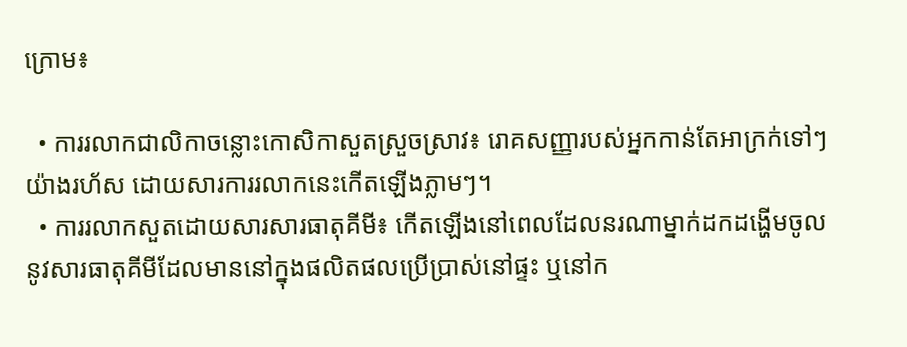ក្រោម៖

  • ការរលាកជាលិកាចន្លោះកោសិកាសួតស្រួចស្រាវ៖ រោគសញ្ញារបស់អ្នកកាន់តែអាក្រក់ទៅៗយ៉ាងរហ័ស ដោយសារការរលាកនេះកើតឡើងភ្លាមៗ។
  • ការរលាកសួតដោយសារសារធាតុគីមី៖ កើតឡើងនៅពេលដែលនរណាម្នាក់ដកដង្ហើមចូលនូវសារធាតុគីមីដែលមាននៅក្នុងផលិតផលប្រើប្រាស់នៅផ្ទះ ឬនៅក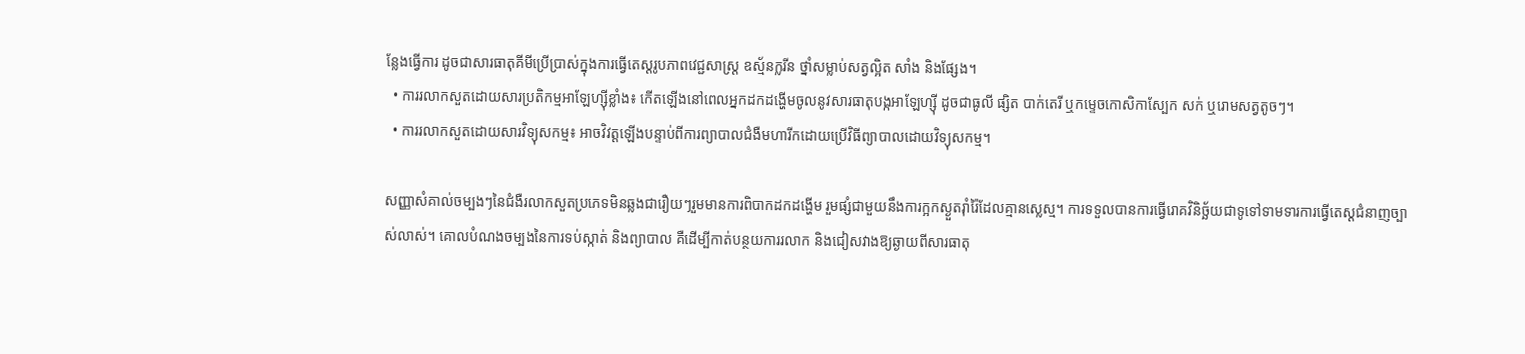ន្លែងធ្វើការ ដូចជាសារធាតុគីមីប្រើប្រាស់ក្នុងការធ្វើតេស្តរូបភាពវេជ្ជសាស្ត្រ ឧស្ម័នក្លរីន ថ្នាំសម្លាប់សត្វល្អិត សាំង និងផ្សែង។
  • ការរលាកសួតដោយសារប្រតិកម្មអាឡែហ្ស៊ីខ្លាំង៖ កើតឡើងនៅពេលអ្នកដកដង្ហើមចូលនូវសារធាតុបង្កអាឡែហ្ស៊ី ដូចជាធូលី ផ្សិត បាក់តេរី ឬកម្ទេចកោសិកាស្បែក សក់ ឬរោមសត្វតូចៗ។
  • ការរលាកសួតដោយសារវិទ្យុសកម្ម៖ អាចវិវត្តឡើងបន្ទាប់ពីការព្យាបាលជំងឺមហារីកដោយប្រើវិធីព្យាបាលដោយវិទ្យុសកម្ម។

សញ្ញាសំគាល់ចម្បងៗនៃជំងឺរលាកសួតប្រភេទមិនឆ្លងជារឿយៗរួមមានការពិបាកដកដង្ហើម រួមផ្សំជាមួយនឹងការក្អកស្ងួតរ៉ាំរ៉ៃដែលគ្មានស្លេស្ម។ ការទទួលបានការធ្វើរោគវិនិច្ឆ័យជាទូទៅទាមទារការធ្វើតេស្តជំនាញច្បាស់លាស់។ គោលបំណងចម្បងនៃការទប់ស្កាត់ និងព្យាបាល គឺដើម្បីកាត់បន្ថយការរលាក និងជៀសវាងឱ្យឆ្ងាយពីសារធាតុ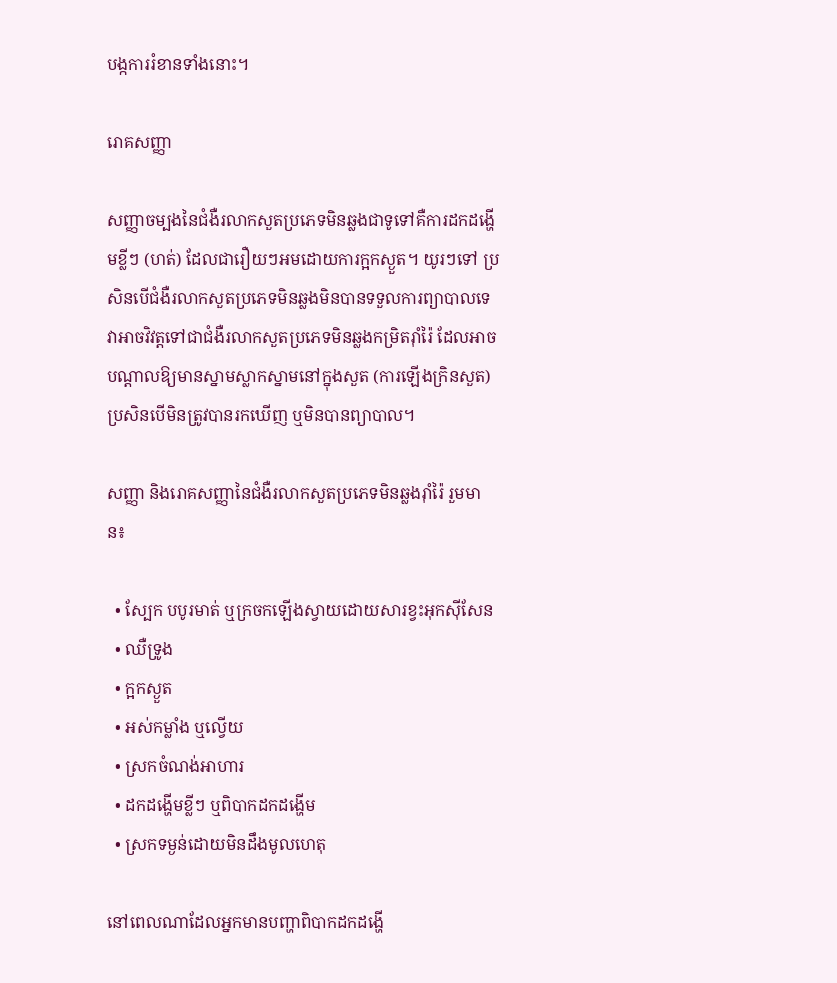បង្កការរំខានទាំងនោះ។

រោគសញ្ញា

សញ្ញាចម្បងនៃជំងឺរលាកសួតប្រភេទមិនឆ្លងជាទូទៅគឺការដកដង្ហើមខ្លីៗ (ហត់) ដែលជារឿយៗអមដោយការក្អកស្ងួត។ យូរៗទៅ ប្រសិនបើជំងឺរលាកសួតប្រភេទមិនឆ្លងមិនបានទទួលការព្យាបាលទេ វាអាចវិវត្តទៅជាជំងឺរលាកសួតប្រភេទមិនឆ្លងកម្រិតរ៉ាំរ៉ៃ ដែលអាចបណ្តាលឱ្យមានស្នាមស្លាកស្នាមនៅក្នុងសួត (ការឡើងក្រិនសួត) ប្រសិនបើមិនត្រូវបានរកឃើញ ឬមិនបានព្យាបាល។

សញ្ញា និងរោគសញ្ញានៃជំងឺរលាកសួតប្រភេទមិនឆ្លងរ៉ាំរ៉ៃ រួមមាន៖

  • ស្បែក បបូរមាត់ ឬក្រចកឡើងស្វាយដោយសារខ្វះអុកស៊ីសែន
  • ឈឺទ្រូង
  • ក្អកស្ងួត
  • អស់កម្លាំង ឬល្វើយ
  • ស្រកចំណង់អាហារ
  • ដកដង្ហើមខ្លីៗ ឬពិបាកដកដង្ហើម
  • ស្រកទម្ងន់ដោយមិនដឹងមូលហេតុ

នៅពេលណាដែលអ្នកមានបញ្ហាពិបាកដកដង្ហើ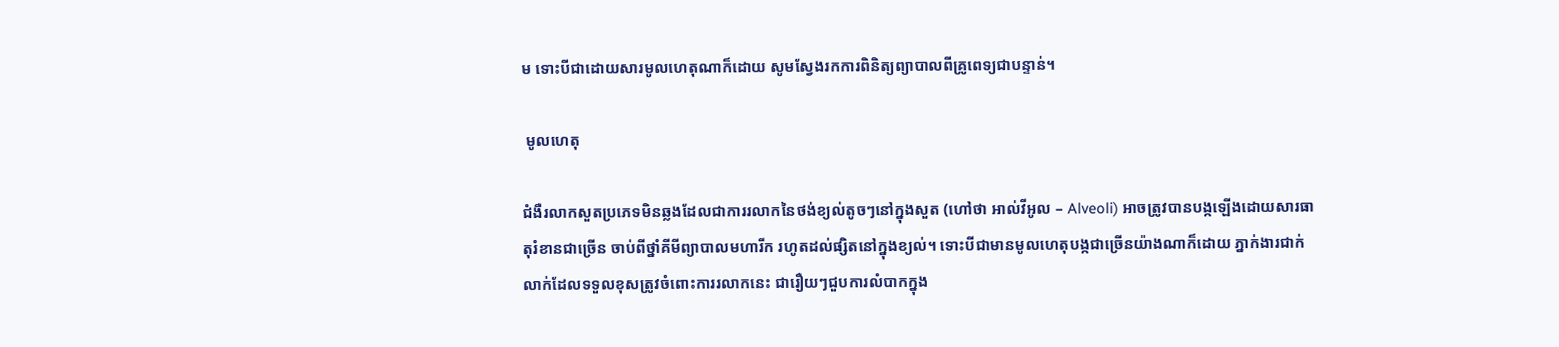ម ទោះបីជាដោយសារមូលហេតុណាក៏ដោយ សូមស្វែងរកការពិនិត្យព្យាបាលពីគ្រូពេទ្យជាបន្ទាន់។

 មូលហេតុ

ជំងឺរលាកសួតប្រភេទមិនឆ្លងដែលជាការរលាកនៃថង់ខ្យល់តូចៗនៅក្នុងសួត (ហៅថា អាល់វីអូល – Alveoli) អាចត្រូវបានបង្កឡើងដោយសារធាតុរំខានជាច្រើន ចាប់ពីថ្នាំគីមីព្យាបាលមហារីក រហូតដល់ផ្សិតនៅក្នុងខ្យល់។ ទោះបីជាមានមូលហេតុបង្កជាច្រើនយ៉ាងណាក៏ដោយ ភ្នាក់ងារជាក់លាក់ដែលទទួលខុសត្រូវចំពោះការរលាកនេះ ជារឿយៗជួបការលំបាកក្នុង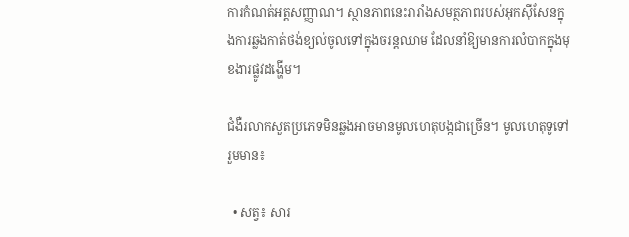ការកំណត់អត្តសញ្ញាណ។ ស្ថានភាពនេះរារាំងសមត្ថភាពរបស់អុកស៊ីសែនក្នុងការឆ្លងកាត់ថង់ខ្យល់ចូលទៅក្នុងចរន្តឈាម ដែលនាំឱ្យមានការលំបាកក្នុងមុខងារផ្លូវដង្ហើម។

ជំងឺរលាកសួតប្រភេទមិនឆ្លងអាចមានមូលហេតុបង្កជាច្រើន។ មូលហេតុទូទៅរួមមាន៖

  • សត្វ៖ សារ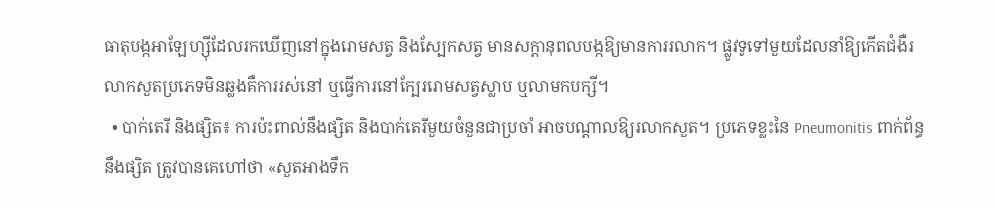ធាតុបង្កអាឡែហ្ស៊ីដែលរកឃើញនៅក្នុងរោមសត្វ និងស្បែកសត្វ មានសក្តានុពលបង្កឱ្យមានការរលាក។ ផ្លូវទូទៅមួយដែលនាំឱ្យកើតជំងឺរលាកសួតប្រភេទមិនឆ្លងគឺការរស់នៅ ឬធ្វើការនៅក្បែររោមសត្វស្លាប ឬលាមកបក្សី។
  • បាក់តេរី និងផ្សិត៖ ការប៉ះពាល់នឹងផ្សិត និងបាក់តេរីមួយចំនួនជាប្រចាំ អាចបណ្តាលឱ្យរលាកសួត។ ប្រភេទខ្លះនៃ Pneumonitis ពាក់ព័ន្ធនឹងផ្សិត ត្រូវបានគេហៅថា «សួតអាងទឹក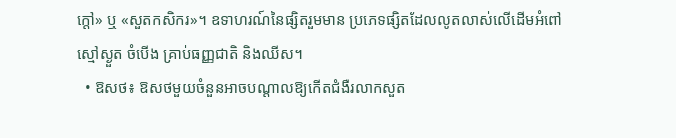ក្តៅ» ឬ «សួតកសិករ»។ ឧទាហរណ៍នៃផ្សិតរួមមាន ប្រភេទផ្សិតដែលលូតលាស់លើដើមអំពៅ ស្មៅស្ងួត ចំបើង គ្រាប់ធញ្ញជាតិ និងឈីស។
  • ឱសថ៖ ឱសថមួយចំនួនអាចបណ្តាលឱ្យកើតជំងឺរលាកសួត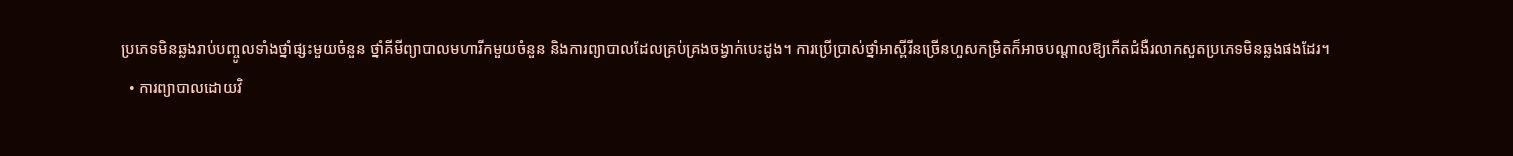ប្រភេទមិនឆ្លងរាប់បញ្ចូលទាំងថ្នាំផ្សះមួយចំនួន ថ្នាំគីមីព្យាបាលមហារីកមួយចំនួន និងការព្យាបាលដែលគ្រប់គ្រងចង្វាក់បេះដូង។ ការប្រើប្រាស់ថ្នាំអាស្ពីរីនច្រើនហួសកម្រិតក៏អាចបណ្តាលឱ្យកើតជំងឺរលាកសួតប្រភេទមិនឆ្លងផងដែរ។
  • ការព្យាបាលដោយវិ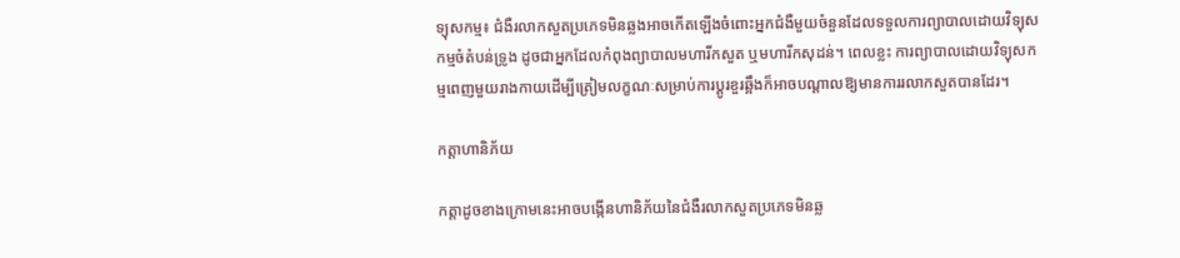ទ្យុសកម្ម៖ ជំងឺរលាកសួតប្រភេទមិនឆ្លងអាចកើតឡើងចំពោះអ្នកជំងឺមួយចំនួនដែលទទួលការព្យាបាលដោយវិទ្យុសកម្មចំតំបន់ទ្រូង ដូចជាអ្នកដែលកំពុងព្យាបាលមហារីកសួត ឬមហារីកសុដន់។ ពេលខ្លះ ការព្យាបាលដោយវិទ្យុសកម្មពេញមួយរាងកាយដើម្បីត្រៀមលក្ខណៈសម្រាប់ការប្តូរខួរឆ្អឹងក៏អាចបណ្តាលឱ្យមានការរលាកសួតបានដែរ។

កត្តាហានិភ័យ

កត្តាដូចខាងក្រោមនេះអាចបង្កើនហានិភ័យនៃជំងឺរលាកសួតប្រភេទមិនឆ្ល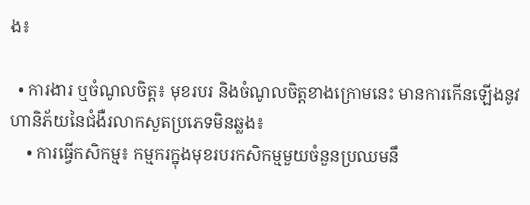ង៖

  • ការងារ ឬចំណូលចិត្ត៖ មុខរបរ និងចំណូលចិត្តខាងក្រោមនេះ មានការកើនឡើងនូវហានិភ័យនៃជំងឺរលាកសួតប្រភេទមិនឆ្លង៖
    • ការធ្វើកសិកម្ម៖ កម្មករក្នុងមុខរបរកសិកម្មមួយចំនួនប្រឈមនឹ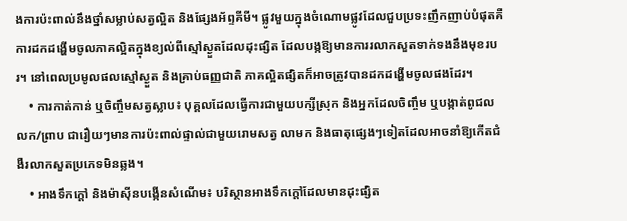ងការប៉ះពាល់នឹងថ្នាំសម្លាប់សត្វល្អិត និងផ្សែងអ័ព្ទគីមី។ ផ្លូវមួយក្នុងចំណោមផ្លូវដែលជួបប្រទះញឹកញាប់បំផុតគឺការដកដង្ហើមចូលភាគល្អិតក្នុងខ្យល់ពីស្មៅស្ងួតដែលដុះផ្សិត ដែលបង្កឱ្យមានការរលាកសួតទាក់ទងនឹងមុខរបរ។ នៅពេលប្រមូលផលស្មៅស្ងួត និងគ្រាប់ធញ្ញជាតិ ភាគល្អិតផ្សិតក៏អាចត្រូវបានដកដង្ហើមចូលផងដែរ។
    • ការកាត់កាន់ ឬចិញ្ចឹមសត្វស្លាប៖ បុគ្គលដែលធ្វើការជាមួយបក្សីស្រុក និងអ្នកដែលចិញ្ចឹម ឬបង្កាត់ពូជលលក/ព្រាប ជារឿយៗមានការប៉ះពាល់ផ្ទាល់ជាមួយរោមសត្វ លាមក និងធាតុផ្សេងៗទៀតដែលអាចនាំឱ្យកើតជំងឺរលាកសួតប្រភេទមិនឆ្លង។
    • អាងទឹកក្តៅ និងម៉ាស៊ីនបង្កើនសំណើម៖ បរិស្ថានអាងទឹកក្តៅដែលមានដុះផ្សិត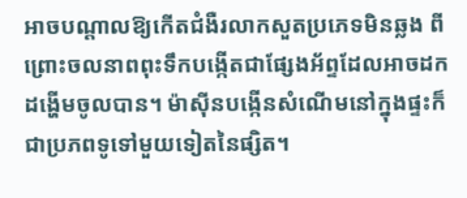អាចបណ្តាលឱ្យកើតជំងឺរលាកសួតប្រភេទមិនឆ្លង ពីព្រោះចលនាពពុះទឹកបង្កើតជាផ្សែងអ័ព្ទដែលអាចដកដង្ហើមចូលបាន។ ម៉ាស៊ីនបង្កើនសំណើមនៅក្នុងផ្ទះក៏ជាប្រភពទូទៅមួយទៀតនៃផ្សិត។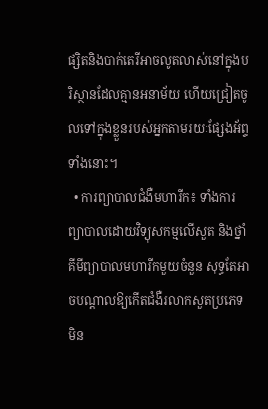ផ្សិតនិងបាក់តេរីអាចលូតលាស់នៅក្នុងបរិស្ថានដែលគ្មានអនាម័យ ហើយជ្រៀតចូលទៅក្នុងខ្លួនរបស់អ្នកតាមរយៈផ្សែងអ័ព្ទទាំងនោះ។
  • ការព្យាបាលជំងឺមហារីក៖ ទាំងការព្យាបាលដោយវិទ្យុសកម្មលើសួត និងថ្នាំគីមីព្យាបាលមហារីកមួយចំនួន សុទ្ធតែអាចបណ្តាលឱ្យកើតជំងឺរលាកសួតប្រភេទមិន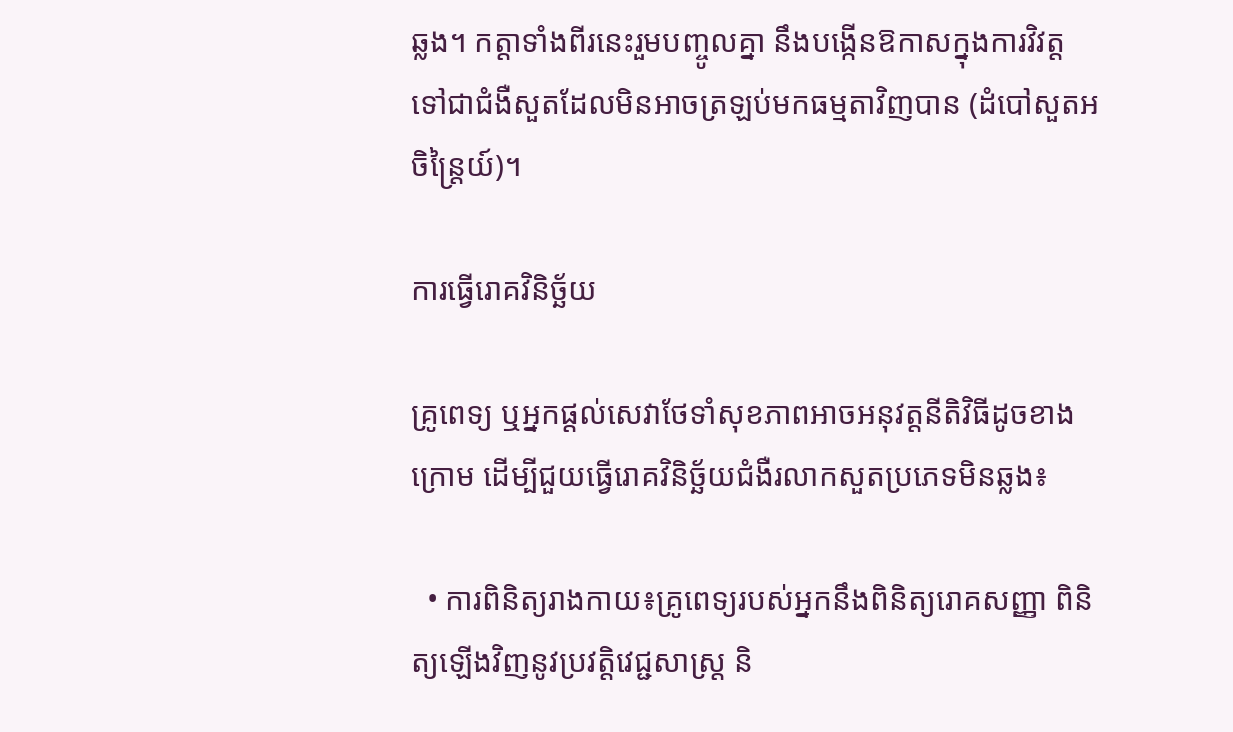ឆ្លង។ កត្តាទាំងពីរនេះរួមបញ្ចូលគ្នា នឹងបង្កើនឱកាសក្នុងការវិវត្តទៅជាជំងឺសួតដែលមិនអាចត្រឡប់មកធម្មតាវិញបាន (ដំបៅសួតអចិន្ត្រៃយ៍)។

ការធ្វើរោគវិនិច្ឆ័យ

គ្រូពេទ្យ ឬអ្នកផ្តល់សេវាថែទាំសុខភាពអាចអនុវត្តនីតិវិធីដូចខាងក្រោម ដើម្បីជួយធ្វើរោគវិនិច្ឆ័យជំងឺរលាកសួតប្រភេទមិនឆ្លង៖

  • ការពិនិត្យរាងកាយ៖គ្រូពេទ្យរបស់អ្នកនឹងពិនិត្យរោគសញ្ញា ពិនិត្យឡើងវិញនូវប្រវត្តិវេជ្ជសាស្ត្រ និ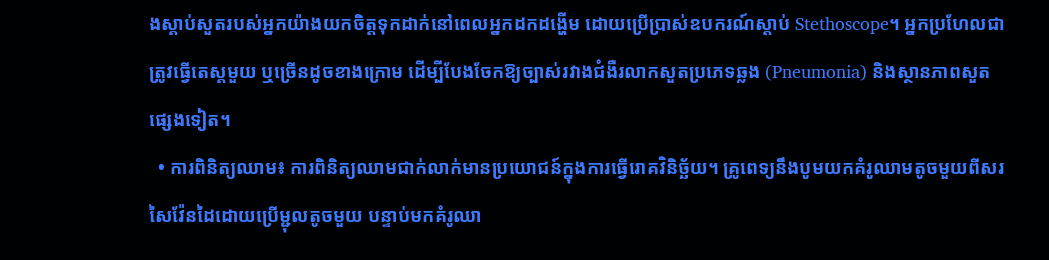ងស្តាប់សួតរបស់អ្នកយ៉ាងយកចិត្តទុកដាក់នៅពេលអ្នកដកដង្ហើម ដោយប្រើប្រាស់ឧបករណ៍ស្តាប់ Stethoscope។ អ្នកប្រហែលជាត្រូវធ្វើតេស្តមួយ ឬច្រើនដូចខាងក្រោម ដើម្បីបែងចែកឱ្យច្បាស់រវាងជំងឺរលាកសួតប្រភេទឆ្លង (Pneumonia) និងស្ថានភាពសួតផ្សេងទៀត។
  • ការពិនិត្យឈាម៖ ការពិនិត្យឈាមជាក់លាក់មានប្រយោជន៍ក្នុងការធ្វើរោគវិនិច្ឆ័យ។ គ្រូពេទ្យនឹងបូមយកគំរូឈាមតូចមួយពីសរសៃវ៉ែនដៃដោយប្រើម្ជុលតូចមួយ បន្ទាប់មកគំរូឈា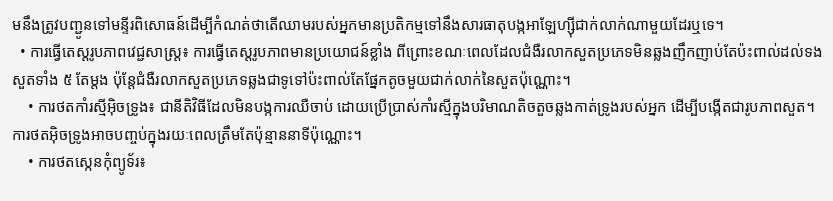មនឹងត្រូវបញ្ជូនទៅមន្ទីរពិសោធន៍ដើម្បីកំណត់ថាតើឈាមរបស់អ្នកមានប្រតិកម្មទៅនឹងសារធាតុបង្កអាឡែហ្ស៊ីជាក់លាក់ណាមួយដែរឬទេ។
  • ការធ្វើតេស្តរូបភាពវេជ្ជសាស្ត្រ៖ ការធ្វើតេស្តរូបភាពមានប្រយោជន៍ខ្លាំង ពីព្រោះខណៈពេលដែលជំងឺរលាកសួតប្រភេទមិនឆ្លងញឹកញាប់តែប៉ះពាល់ដល់ទងសួតទាំង ៥ តែម្តង ប៉ុន្តែជំងឺរលាកសួតប្រភេទឆ្លងជាទូទៅប៉ះពាល់តែផ្នែកតូចមួយជាក់លាក់នៃសួតប៉ុណ្ណោះ។
    • ការថតកាំរស្មីអ៊ិចទ្រូង៖ ជានីតិវិធីដែលមិនបង្កការឈឺចាប់ ដោយប្រើប្រាស់កាំរស្មីក្នុងបរិមាណតិចតួចឆ្លងកាត់ទ្រូងរបស់អ្នក ដើម្បីបង្កើតជារូបភាពសួត។ ការថតអ៊ិចទ្រូងអាចបញ្ចប់ក្នុងរយៈពេលត្រឹមតែប៉ុន្មាននាទីប៉ុណ្ណោះ។
    • ការថតស្កេនកុំព្យូទ័រ៖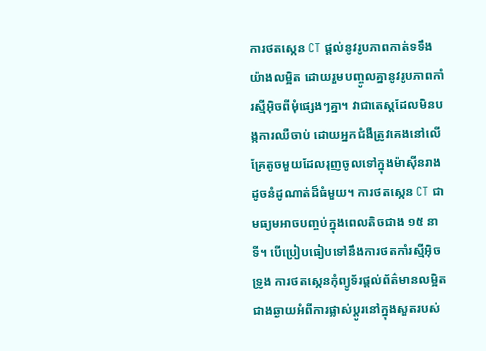ការថតស្កេន CT ផ្តល់នូវរូបភាពកាត់ទទឹងយ៉ាងលម្អិត ដោយរួមបញ្ចូលគ្នានូវរូបភាពកាំរស្មីអ៊ិចពីមុំផ្សេងៗគ្នា។ វាជាតេស្តដែលមិនបង្កការឈឺចាប់ ដោយអ្នកជំងឺត្រូវគេងនៅលើគ្រែតូចមួយដែលរុញចូលទៅក្នុងម៉ាស៊ីនរាងដូចនំដូណាត់ដ៏ធំមួយ។ ការថតស្កេន CT ជាមធ្យមអាចបញ្ចប់ក្នុងពេលតិចជាង ១៥ នាទី។ បើប្រៀបធៀបទៅនឹងការថតកាំរស្មីអ៊ិចទ្រូង ការថតស្កេនកុំព្យូទ័រផ្តល់ព័ត៌មានលម្អិតជាងឆ្ងាយអំពីការផ្លាស់ប្តូរនៅក្នុងសួតរបស់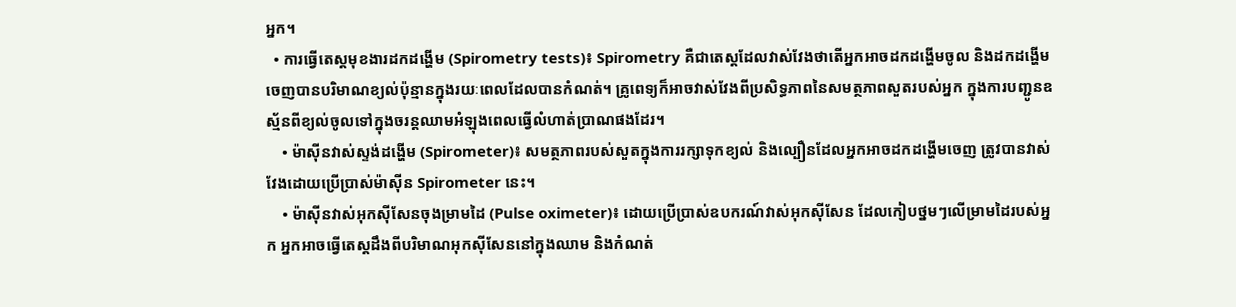អ្នក។
  • ការធ្វើតេស្តមុខងារដកដង្ហើម (Spirometry tests)៖ Spirometry គឺជាតេស្តដែលវាស់វែងថាតើអ្នកអាចដកដង្ហើមចូល និងដកដង្ហើមចេញបានបរិមាណខ្យល់ប៉ុន្មានក្នុងរយៈពេលដែលបានកំណត់។ គ្រូពេទ្យក៏អាចវាស់វែងពីប្រសិទ្ធភាពនៃសមត្ថភាពសួតរបស់អ្នក ក្នុងការបញ្ជូនឧស្ម័នពីខ្យល់ចូលទៅក្នុងចរន្តឈាមអំឡុងពេលធ្វើលំហាត់ប្រាណផងដែរ។
    • ម៉ាស៊ីនវាស់ស្ទង់ដង្ហើម (Spirometer)៖ សមត្ថភាពរបស់សួតក្នុងការរក្សាទុកខ្យល់ និងល្បឿនដែលអ្នកអាចដកដង្ហើមចេញ ត្រូវបានវាស់វែងដោយប្រើប្រាស់ម៉ាស៊ីន Spirometer នេះ។
    • ម៉ាស៊ីនវាស់អុកស៊ីសែនចុងម្រាមដៃ (Pulse oximeter)៖ ដោយប្រើប្រាស់ឧបករណ៍វាស់អុកស៊ីសែន ដែលកៀបថ្នមៗលើម្រាមដៃរបស់អ្នក អ្នកអាចធ្វើតេស្តដឹងពីបរិមាណអុកស៊ីសែននៅក្នុងឈាម និងកំណត់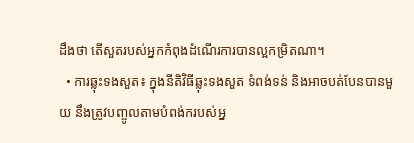ដឹងថា តើសួតរបស់អ្នកកំពុងដំណើរការបានល្អកម្រិតណា។
  • ការឆ្លុះទងសួត៖ ក្នុងនីតិវិធីឆ្លុះទងសួត ទំពង់ទន់ និងអាចបត់បែនបានមួយ នឹងត្រូវបញ្ចូលតាមបំពង់ករបស់អ្ន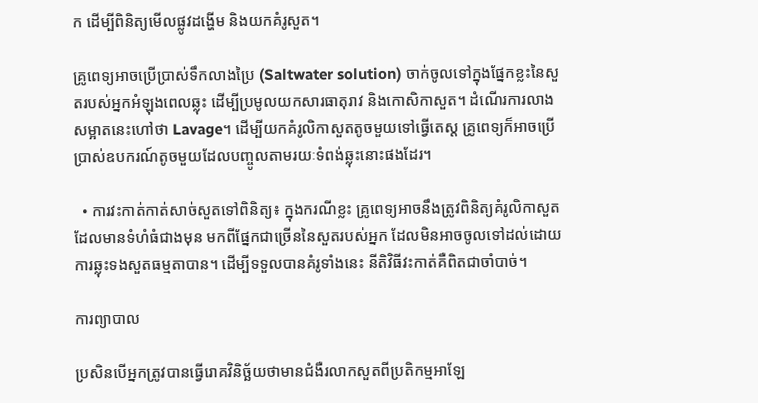ក ដើម្បីពិនិត្យមើលផ្លូវដង្ហើម និងយកគំរូសួត។

គ្រូពេទ្យអាចប្រើប្រាស់ទឹកលាងប្រៃ (Saltwater solution) ចាក់ចូលទៅក្នុងផ្នែកខ្លះនៃសួតរបស់អ្នកអំឡុងពេលឆ្លុះ ដើម្បីប្រមូលយកសារធាតុរាវ និងកោសិកាសួត។ ដំណើរការលាងសម្អាតនេះហៅថា Lavage។ ដើម្បីយកគំរូលិកាសួតតូចមួយទៅធ្វើតេស្ត គ្រូពេទ្យក៏អាចប្រើប្រាស់ឧបករណ៍តូចមួយដែលបញ្ចូលតាមរយៈទំពង់ឆ្លុះនោះផងដែរ។

  • ការវះកាត់កាត់សាច់សួតទៅពិនិត្យ៖ ក្នុងករណីខ្លះ គ្រូពេទ្យអាចនឹងត្រូវពិនិត្យគំរូលិកាសួតដែលមានទំហំធំជាងមុន មកពីផ្នែកជាច្រើននៃសួតរបស់អ្នក ដែលមិនអាចចូលទៅដល់ដោយការឆ្លុះទងសួតធម្មតាបាន។ ដើម្បីទទួលបានគំរូទាំងនេះ នីតិវិធីវះកាត់គឺពិតជាចាំបាច់។

ការព្យាបាល

ប្រសិនបើអ្នកត្រូវបានធ្វើរោគវិនិច្ឆ័យថាមានជំងឺរលាកសួតពីប្រតិកម្មអាឡែ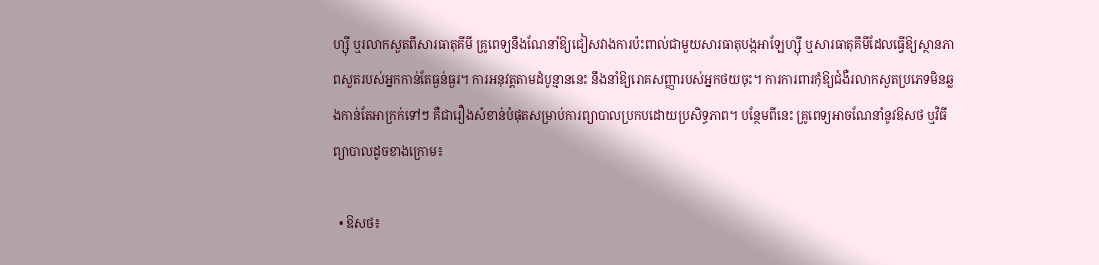ហ្ស៊ី ឬរលាកសួតពីសារធាតុគីមី គ្រូពេទ្យនឹងណែនាំឱ្យជៀសវាងការប៉ះពាល់ជាមួយសារធាតុបង្កអាឡែហ្ស៊ី ឬសារធាតុគីមីដែលធ្វើឱ្យស្ថានភាពសួតរបស់អ្នកកាន់តែធ្ងន់ធ្ងរ។ ការអនុវត្តតាមដំបូន្មាននេះ នឹងនាំឱ្យរោគសញ្ញារបស់អ្នកថយចុះ។ ការការពារកុំឱ្យជំងឺរលាកសួតប្រភេទមិនឆ្លងកាន់តែអាក្រក់ទៅៗ គឺជារឿងសំខាន់បំផុតសម្រាប់ការព្យាបាលប្រកបដោយប្រសិទ្ធភាព។ បន្ថែមពីនេះ គ្រូពេទ្យអាចណែនាំនូវឱសថ ឬវិធីព្យាបាលដូចខាងក្រោម៖

  • ឱសថ៖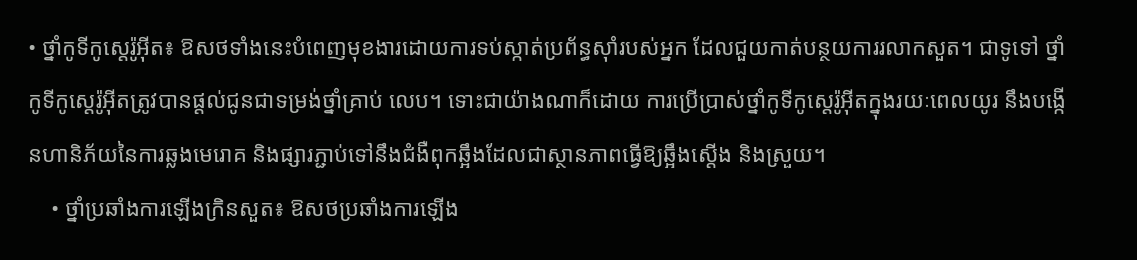• ថ្នាំកូទីកូស្តេរ៉ូអ៊ីត៖ ឱសថទាំងនេះបំពេញមុខងារដោយការទប់ស្កាត់ប្រព័ន្ធស៊ាំរបស់អ្នក ដែលជួយកាត់បន្ថយការរលាកសួត។ ជាទូទៅ ថ្នាំកូទីកូស្តេរ៉ូអ៊ីតត្រូវបានផ្តល់ជូនជាទម្រង់ថ្នាំគ្រាប់ លេប។ ទោះជាយ៉ាងណាក៏ដោយ ការប្រើប្រាស់ថ្នាំកូទីកូស្តេរ៉ូអ៊ីតក្នុងរយៈពេលយូរ នឹងបង្កើនហានិភ័យនៃការឆ្លងមេរោគ និងផ្សារភ្ជាប់ទៅនឹងជំងឺពុកឆ្អឹងដែលជាស្ថានភាពធ្វើឱ្យឆ្អឹងស្តើង និងស្រួយ។
    • ថ្នាំប្រឆាំងការឡើងក្រិនសួត៖ ឱសថប្រឆាំងការឡើង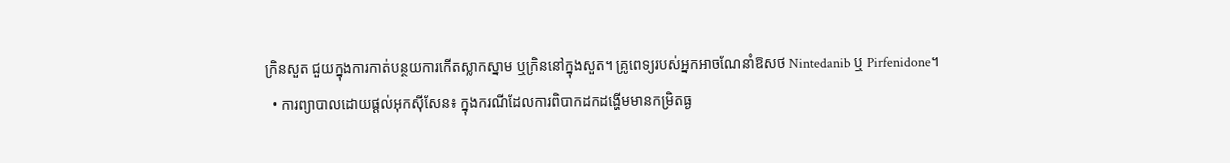ក្រិនសួត ជួយក្នុងការកាត់បន្ថយការកើតស្លាកស្នាម ឬក្រិននៅក្នុងសួត។ គ្រូពេទ្យរបស់អ្នកអាចណែនាំឱសថ Nintedanib ឬ Pirfenidone។
  • ការព្យាបាលដោយផ្តល់អុកស៊ីសែន៖ ក្នុងករណីដែលការពិបាកដកដង្ហើមមានកម្រិតធ្ង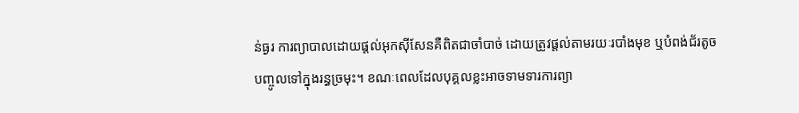ន់ធ្ងរ ការព្យាបាលដោយផ្តល់អុកស៊ីសែនគឺពិតជាចាំបាច់ ដោយត្រូវផ្តល់តាមរយៈរបាំងមុខ ឬបំពង់ជ័រតូចបញ្ចូលទៅក្នុងរន្ធច្រមុះ។ ខណៈពេលដែលបុគ្គលខ្លះអាចទាមទារការព្យា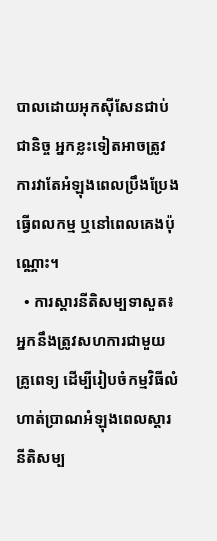បាលដោយអុកស៊ីសែនជាប់ជានិច្ច អ្នកខ្លះទៀតអាចត្រូវការវាតែអំឡុងពេលប្រឹងប្រែងធ្វើពលកម្ម ឬនៅពេលគេងប៉ុណ្ណោះ។
  • ការស្តារនីតិសម្បទាសួត៖ អ្នកនឹងត្រូវសហការជាមួយគ្រូពេទ្យ ដើម្បីរៀបចំកម្មវិធីលំហាត់ប្រាណអំឡុងពេលស្តារនីតិសម្ប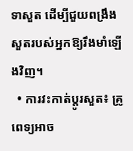ទាសួត ដើម្បីជួយពង្រឹងសួតរបស់អ្នកឱ្យរឹងមាំឡើងវិញ។
  • ការវះកាត់ប្តូរសួត៖ គ្រូពេទ្យអាច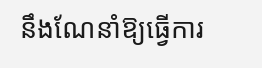នឹងណែនាំឱ្យធ្វើការ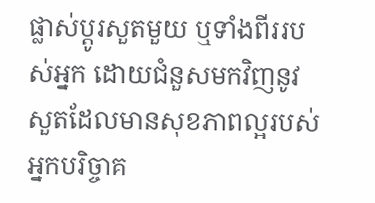ផ្លាស់ប្តូរសួតមួយ ឬទាំងពីររបស់អ្នក ដោយជំនួសមកវិញនូវសួតដែលមានសុខភាពល្អរបស់អ្នកបរិច្ចាគ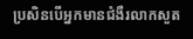ប្រសិនបើអ្នកមានជំងឺរលាកសួត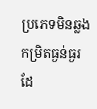ប្រភេទមិនឆ្លងកម្រិតធ្ងន់ធ្ងរដែ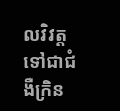លវិវត្តទៅជាជំងឺក្រិន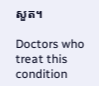សួត។

Doctors who treat this condition